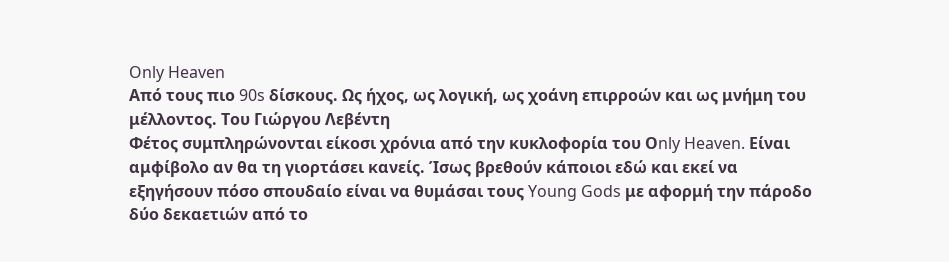Only Heaven
Από τους πιο 90s δίσκους. Ως ήχος, ως λογική, ως χοάνη επιρροών και ως μνήμη του μέλλοντος. Του Γιώργου Λεβέντη
Φέτος συμπληρώνονται είκοσι χρόνια από την κυκλοφορία του Οnly Heaven. Είναι αμφίβολο αν θα τη γιορτάσει κανείς. Ίσως βρεθούν κάποιοι εδώ και εκεί να εξηγήσουν πόσο σπουδαίο είναι να θυμάσαι τους Young Gods με αφορμή την πάροδο δύο δεκαετιών από το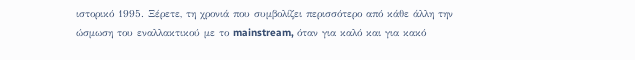ιστορικό 1995. Ξέρετε, τη χρονιά που συμβολίζει περισσότερο από κάθε άλλη την ώσμωση του εναλλακτικού με το mainstream, όταν για καλό και για κακό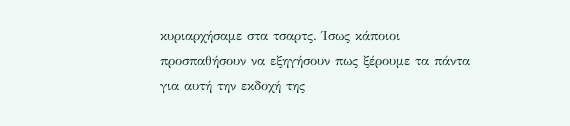κυριαρχήσαμε στα τσαρτς. Ίσως κάποιοι προσπαθήσουν να εξηγήσουν πως ξέρουμε τα πάντα για αυτή την εκδοχή της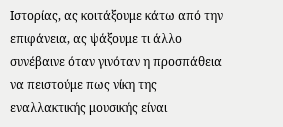Ιστορίας, ας κοιτάξουμε κάτω από την επιφάνεια, ας ψάξουμε τι άλλο συνέβαινε όταν γινόταν η προσπάθεια να πειστούμε πως νίκη της εναλλακτικής μουσικής είναι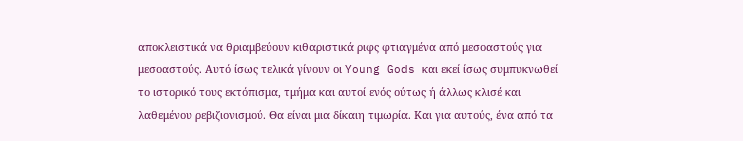αποκλειστικά να θριαμβεύουν κιθαριστικά ριφς φτιαγμένα από μεσοαστούς για μεσοαστούς. Αυτό ίσως τελικά γίνουν οι Young Gods και εκεί ίσως συμπυκνωθεί το ιστορικό τους εκτόπισμα, τμήμα και αυτοί ενός ούτως ή άλλως κλισέ και λαθεμένου ρεβιζιονισμού. Θα είναι μια δίκαιη τιμωρία. Και για αυτούς, ένα από τα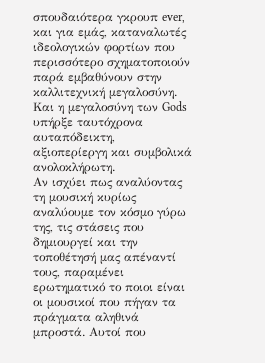σπουδαιότερα γκρουπ ever, και για εμάς, καταναλωτές ιδεολογικών φορτίων που περισσότερο σχηματοποιούν παρά εμβαθύνουν στην καλλιτεχνική μεγαλοσύνη. Και η μεγαλοσύνη των Gods υπήρξε ταυτόχρονα αυταπόδεικτη, αξιοπερίεργη και συμβολικά ανολοκλήρωτη.
Αν ισχύει πως αναλύοντας τη μουσική κυρίως αναλύουμε τον κόσμο γύρω της, τις στάσεις που δημιουργεί και την τοποθέτησή μας απέναντί τους, παραμένει ερωτηματικό το ποιοι είναι οι μουσικοί που πήγαν τα πράγματα αληθινά μπροστά. Αυτοί που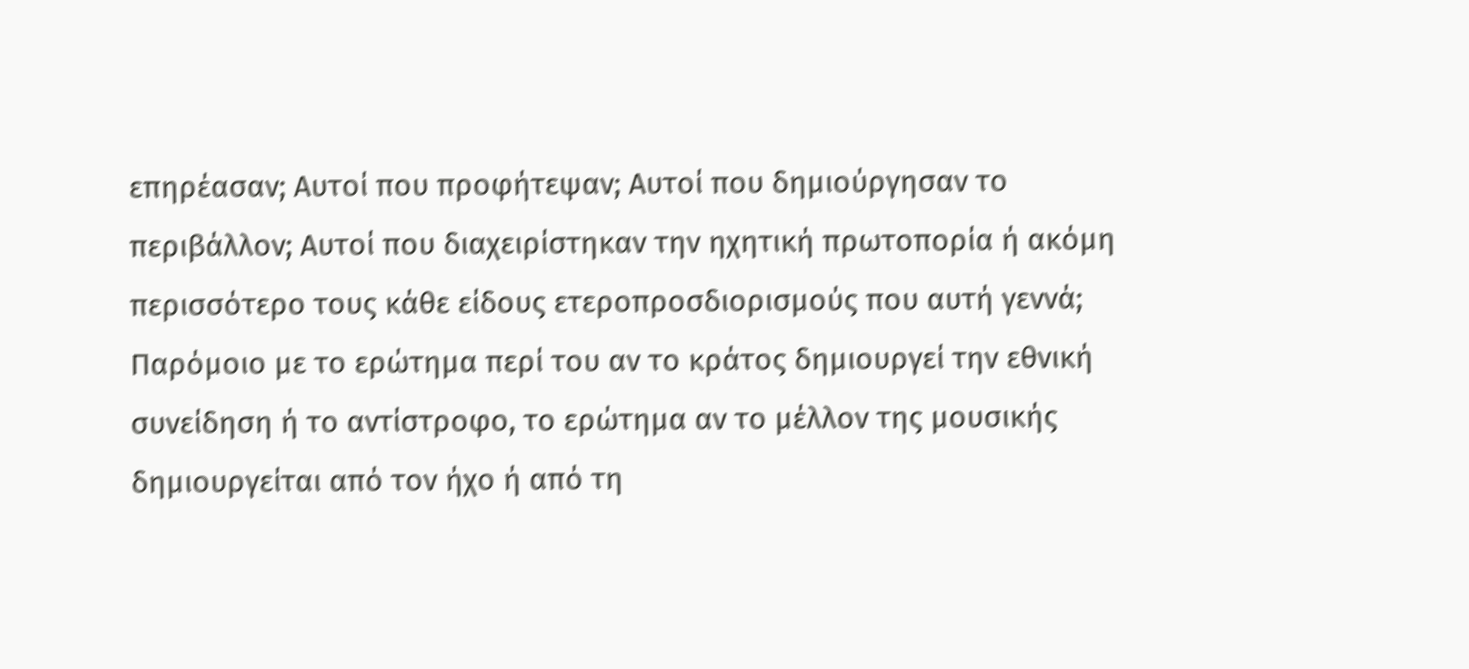επηρέασαν; Αυτοί που προφήτεψαν; Αυτοί που δημιούργησαν το περιβάλλον; Αυτοί που διαχειρίστηκαν την ηχητική πρωτοπορία ή ακόμη περισσότερο τους κάθε είδους ετεροπροσδιορισμούς που αυτή γεννά; Παρόμοιο με το ερώτημα περί του αν το κράτος δημιουργεί την εθνική συνείδηση ή το αντίστροφο, το ερώτημα αν το μέλλον της μουσικής δημιουργείται από τον ήχο ή από τη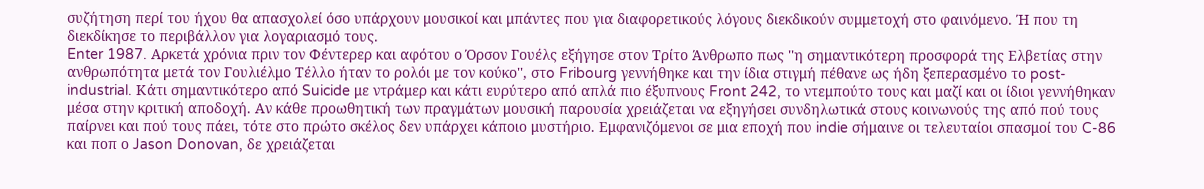συζήτηση περί του ήχου θα απασχολεί όσο υπάρχουν μουσικοί και μπάντες που για διαφορετικούς λόγους διεκδικούν συμμετοχή στο φαινόμενο. Ή που τη διεκδίκησε το περιβάλλον για λογαριασμό τους.
Enter 1987. Αρκετά χρόνια πριν τον Φέντερερ και αφότου ο Όρσον Γουέλς εξήγησε στον Τρίτο Άνθρωπο πως ''η σημαντικότερη προσφορά της Ελβετίας στην ανθρωπότητα μετά τον Γουλιέλμο Τέλλο ήταν το ρολόι με τον κούκο'', στo Fribourg γεννήθηκε και την ίδια στιγμή πέθανε ως ήδη ξεπερασμένο το post-industrial. Κάτι σημαντικότερο από Suicide με ντράμερ και κάτι ευρύτερο από απλά πιο έξυπνους Front 242, το ντεμπούτο τους και μαζί και οι ίδιοι γεννήθηκαν μέσα στην κριτική αποδοχή. Aν κάθε προωθητική των πραγμάτων μουσική παρουσία χρειάζεται να εξηγήσει συνδηλωτικά στους κοινωνούς της από πού τους παίρνει και πού τους πάει, τότε στο πρώτο σκέλος δεν υπάρχει κάποιο μυστήριο. Εμφανιζόμενοι σε μια εποχή που indie σήμαινε οι τελευταίοι σπασμοί του C-86 και ποπ ο Jason Donovan, δε χρειάζεται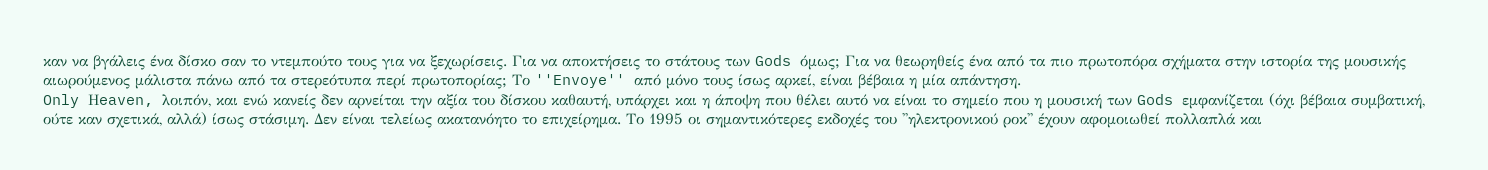καν να βγάλεις ένα δίσκο σαν το ντεμπούτο τους για να ξεχωρίσεις. Για να αποκτήσεις το στάτους των Gods όμως; Για να θεωρηθείς ένα από τα πιο πρωτοπόρα σχήματα στην ιστορία της μουσικής αιωρούμενος μάλιστα πάνω από τα στερεότυπα περί πρωτοπορίας; Το ''Envoye'' από μόνο τους ίσως αρκεί, είναι βέβαια η μία απάντηση.
Only Ηeaven, λοιπόν, και ενώ κανείς δεν αρνείται την αξία του δίσκου καθαυτή, υπάρχει και η άποψη που θέλει αυτό να είναι το σημείο που η μουσική των Gods εμφανίζεται (όχι βέβαια συμβατική, ούτε καν σχετικά, αλλά) ίσως στάσιμη. Δεν είναι τελείως ακατανόητο το επιχείρημα. Το 1995 οι σημαντικότερες εκδοχές του ''ηλεκτρονικού ροκ'' έχουν αφομοιωθεί πολλαπλά και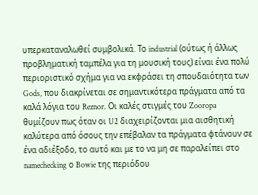υπερκαταναλωθεί συμβολικά. Το industrial (ούτως ή άλλως προβληματική ταμπέλα για τη μουσική τους) είναι ένα πολύ περιοριστικό σχήμα για να εκφράσει τη σπουδαιότητα των Gods, που διακρίνεται σε σημαντικότερα πράγματα από τα καλά λόγια του Reznor. Οι καλές στιγμές του Zooropa θυμίζουν πως όταν οι U2 διαχειρίζονται μια αισθητική καλύτερα από όσους την επέβαλαν τα πράγματα φτάνουν σε ένα αδιέξοδο, το αυτό και με το να μη σε παραλείπει στο namechecking ο Bowie της περιόδου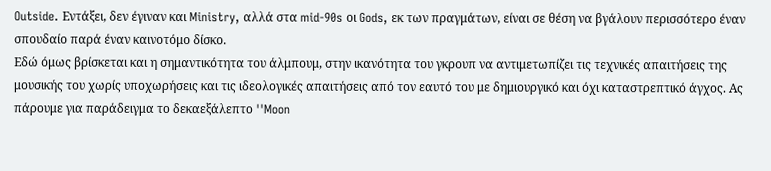Outside. Εντάξει, δεν έγιναν και Ministry, αλλά στα mid-90s οι Gods, εκ των πραγμάτων, είναι σε θέση να βγάλουν περισσότερο έναν σπουδαίο παρά έναν καινοτόμο δίσκο.
Εδώ όμως βρίσκεται και η σημαντικότητα του άλμπουμ, στην ικανότητα του γκρουπ να αντιμετωπίζει τις τεχνικές απαιτήσεις της μουσικής του χωρίς υποχωρήσεις και τις ιδεολογικές απαιτήσεις από τον εαυτό του με δημιουργικό και όχι καταστρεπτικό άγχος. Ας πάρουμε για παράδειγμα το δεκαεξάλεπτο ''Moon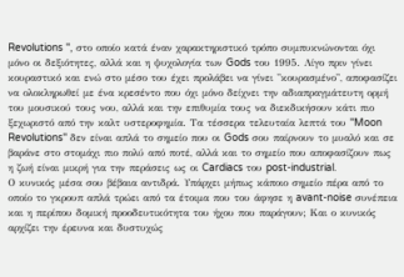Revolutions '', στο οποίο κατά έναν χαρακτηριστικό τρόπο συμπυκνώνονται όχι μόνο οι δεξιότητες, αλλά και η ψυχολογία των Gods του 1995. Λίγο πριν γίνει κουραστικό και ενώ στο μέσο του έχει προλάβει να γίνει ''κουρασμένο'', αποφασίζει να ολοκληρωθεί με ένα κρεσέντο που όχι μόνο δείχνει την αδιαπραγμάτευτη ορμή του μουσικού τους νου, αλλά και την επιθυμία τους να διεκδικήσουν κάτι πιο ξεχωριστό από την καλτ υστεροφημία. Τα τέσσερα τελευταία λεπτά του ''Moon Revolutions'' δεν είναι απλά το σημείο που οι Gods σου παίρνουν το μυαλό και σε βαράνε στο στομάχι πιο πολύ από ποτέ, αλλά και το σημείο που αποφασίζουν πως η ζωή είναι μικρή για την περάσεις ως οι Cardiacs του post-industrial.
Ο κυνικός μέσα σου βέβαια αντιδρά. Υπάρχει μήπως κάποιο σημείο πέρα από το οποίο το γκρουπ απλά τρώει από τα έτοιμα που του άφησε η avant-noise συνέπεια και η περίπου δομική προοδευτικότητα του ήχου που παράγουν; Και ο κυνικός αρχίζει την έρευνα και δυστυχώς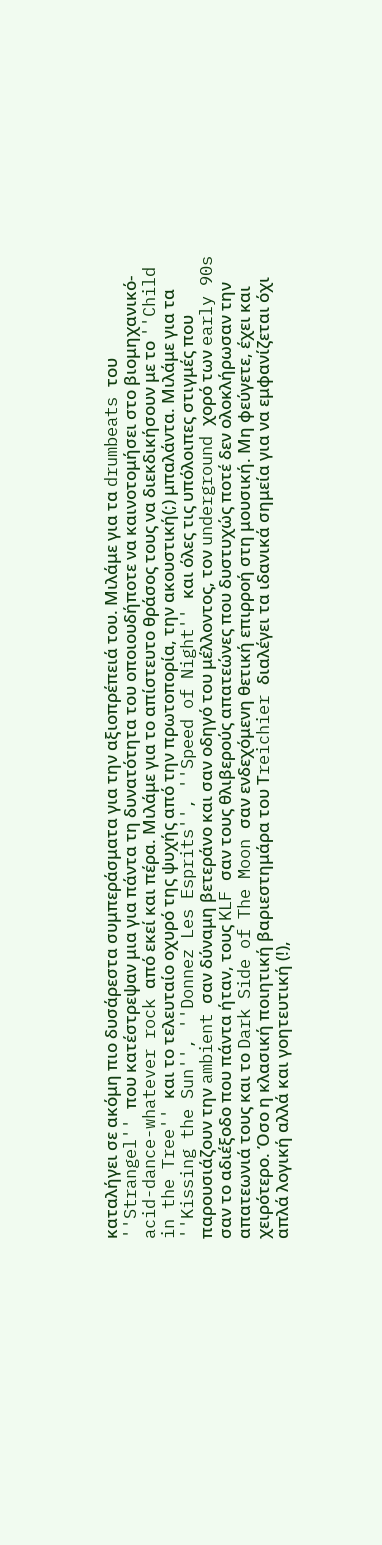καταλήγει σε ακόμη πιο δυσάρεστα συμπεράσματα για την αξιοπρέπειά του. Μιλάμε για τα drumbeats του ''Strangel'' που κατέστρεψαν μια για πάντα τη δυνατότητα του οποιουδήποτε να καινοτομήσει στο βιομηχανικό-acid-dance-whatever rock από εκεί και πέρα. Μιλάμε για το απίστευτο θράσος τους να διεκδικήσουν με το ''Child in the Tree'' και το τελευταίο οχυρό της ψυχής από την πρωτοπορία, την ακουστική(;) μπαλάντα. Μιλάμε για τα ''Kissing the Sun'', ''Donnez Les Esprits'', ''Speed of Night'' και όλες τις υπόλοιπες στιγμές που παρουσιάζουν την ambient σαν δύναμη βετεράνο και σαν οδηγό του μέλλοντος, τον underground χορό των early 90s σαν το αδιέξοδο που πάντα ήταν, τους KLF σαν τους θλιβερούς απατεώνες που δυστυχώς ποτέ δεν ολοκλήρωσαν την απατεωνιά τους και το Dark Side of The Moon σαν ενδεχόμενη θετική επιρροή στη μουσική. Mη φεύγετε, έχει και χειρότερο. Όσο η κλασική ποιητική βαριεστημάρα του Τreichier διαλέγει τα ιδανικά σημεία για να εμφανίζεται όχι απλά λογική αλλά και γοητευτική (!),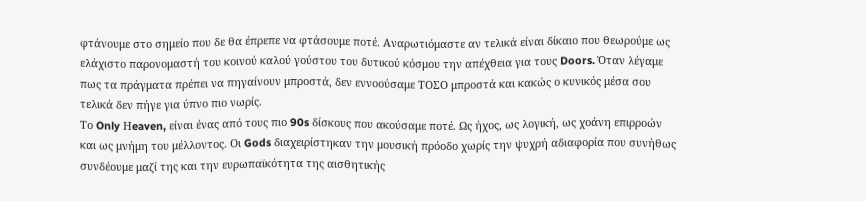φτάνουμε στο σημείο που δε θα έπρεπε να φτάσουμε ποτέ. Αναρωτιόμαστε αν τελικά είναι δίκαιο που θεωρούμε ως ελάχιστο παρονομαστή του κοινού καλού γούστου του δυτικού κόσμου την απέχθεια για τους Doors. Όταν λέγαμε πως τα πράγματα πρέπει να πηγαίνουν μπροστά, δεν εννοούσαμε ΤΟΣΟ μπροστά και κακώς ο κυνικός μέσα σου τελικά δεν πήγε για ύπνο πιο νωρίς.
Το Only Ηeaven, είναι ένας από τους πιο 90s δίσκους που ακούσαμε ποτέ. Ως ήχος, ως λογική, ως χοάνη επιρροών και ως μνήμη του μέλλοντος. Οι Gods διαχειρίστηκαν την μουσική πρόοδο χωρίς την ψυχρή αδιαφορία που συνήθως συνδέουμε μαζί της και την ευρωπαϊκότητα της αισθητικής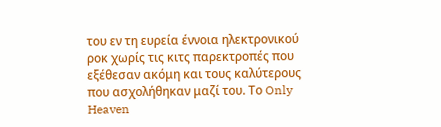του εν τη ευρεία έννοια ηλεκτρονικού ροκ χωρίς τις κιτς παρεκτροπές που εξέθεσαν ακόμη και τους καλύτερους που ασχολήθηκαν μαζί του. Το Only Heaven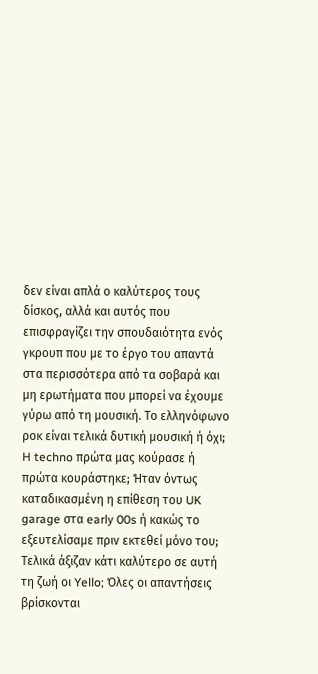δεν είναι απλά ο καλύτερος τους δίσκος, αλλά και αυτός που επισφραγίζει την σπουδαιότητα ενός γκρουπ που με το έργο του απαντά στα περισσότερα από τα σοβαρά και μη ερωτήματα που μπορεί να έχουμε γύρω από τη μουσική. Το ελληνόφωνο ροκ είναι τελικά δυτική μουσική ή όχι; H techno πρώτα μας κούρασε ή πρώτα κουράστηκε; Ήταν όντως καταδικασμένη η επίθεση του UK garage στα early 00s ή κακώς το εξευτελίσαμε πριν εκτεθεί μόνο του; Τελικά άξιζαν κάτι καλύτερο σε αυτή τη ζωή οι Yello; Όλες οι απαντήσεις βρίσκονται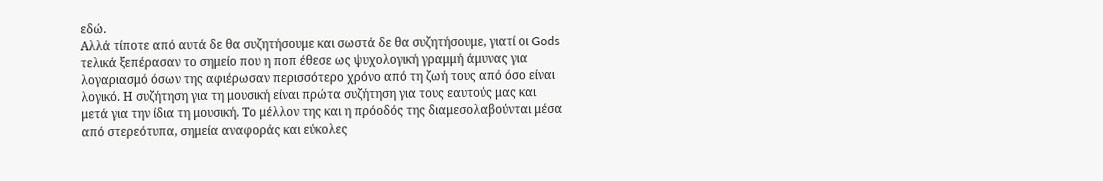εδώ.
Αλλά τίποτε από αυτά δε θα συζητήσουμε και σωστά δε θα συζητήσουμε, γιατί οι Gods τελικά ξεπέρασαν το σημείο που η ποπ έθεσε ως ψυχολογική γραμμή άμυνας για λογαριασμό όσων της αφιέρωσαν περισσότερο χρόνο από τη ζωή τους από όσο είναι λογικό. Η συζήτηση για τη μουσική είναι πρώτα συζήτηση για τους εαυτούς μας και μετά για την ίδια τη μουσική. Το μέλλον της και η πρόοδός της διαμεσολαβούνται μέσα από στερεότυπα, σημεία αναφοράς και εύκολες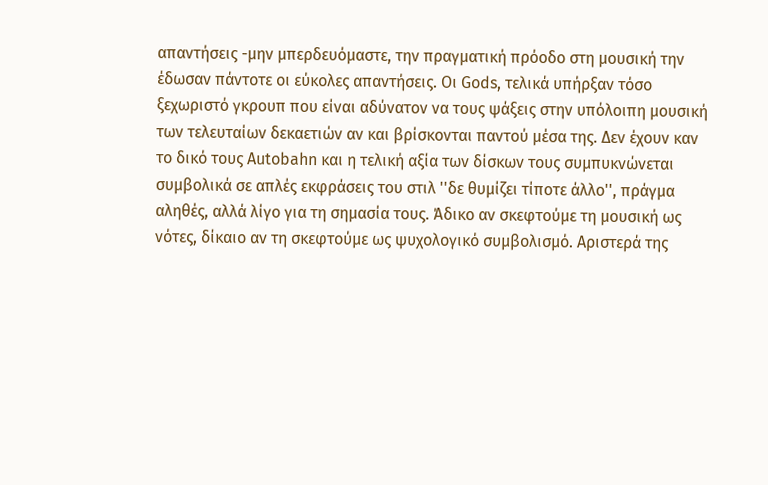απαντήσεις -μην μπερδευόμαστε, την πραγματική πρόοδο στη μουσική την έδωσαν πάντοτε οι εύκολες απαντήσεις. Οι Gods, τελικά υπήρξαν τόσο ξεχωριστό γκρουπ που είναι αδύνατον να τους ψάξεις στην υπόλοιπη μουσική των τελευταίων δεκαετιών αν και βρίσκονται παντού μέσα της. Δεν έχουν καν το δικό τους Autobahn και η τελική αξία των δίσκων τους συμπυκνώνεται συμβολικά σε απλές εκφράσεις του στιλ ''δε θυμίζει τίποτε άλλο'', πράγμα αληθές, αλλά λίγο για τη σημασία τους. Άδικο αν σκεφτούμε τη μουσική ως νότες, δίκαιο αν τη σκεφτούμε ως ψυχολογικό συμβολισμό. Αριστερά της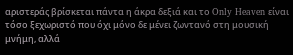αριστεράς βρίσκεται πάντα η άκρα δεξιά και το Only Heaven είναι τόσο ξεχωριστό που όχι μόνο δε μένει ζωντανό στη μουσική μνήμη, αλλά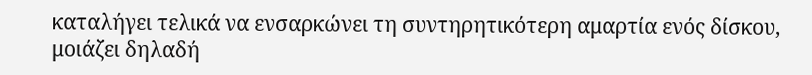καταλήγει τελικά να ενσαρκώνει τη συντηρητικότερη αμαρτία ενός δίσκου, μοιάζει δηλαδή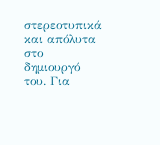στερεοτυπικά και απόλυτα στο δημιουργό του. Για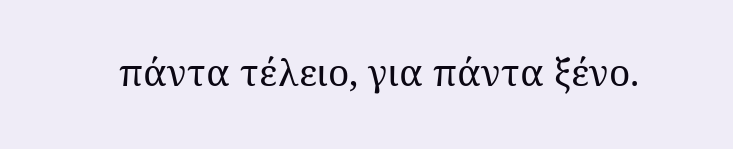πάντα τέλειο, για πάντα ξένο.